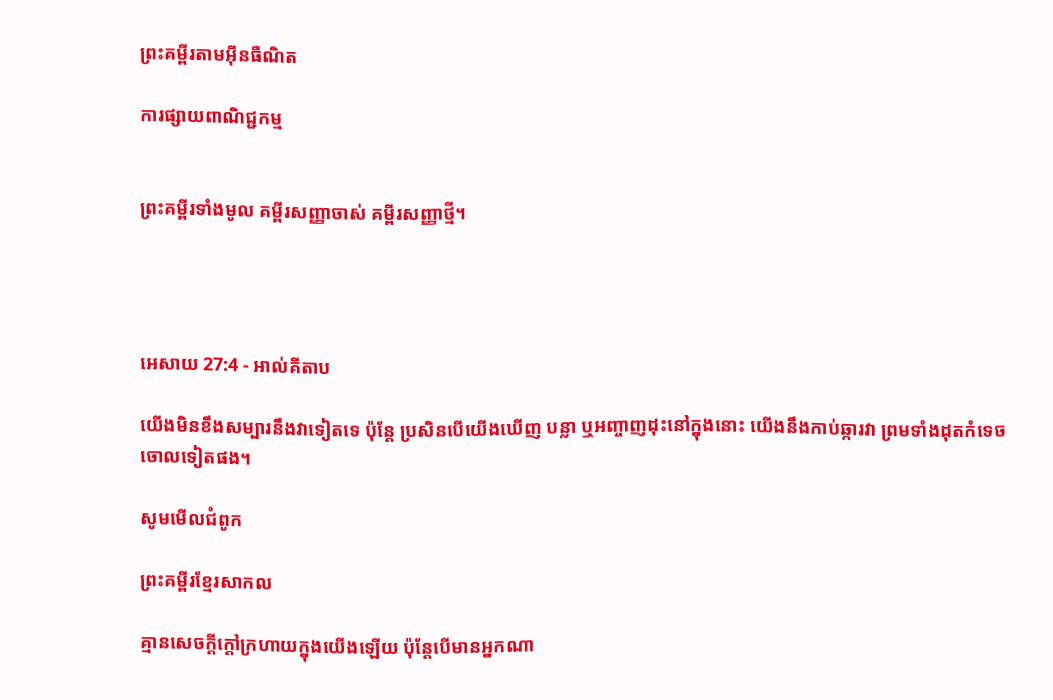ព្រះគម្ពីរតាមអ៊ីនធឺណិត

ការផ្សាយពាណិជ្ជកម្ម


ព្រះគម្ពីរទាំងមូល គម្ពីរសញ្ញាចាស់ គម្ពីរសញ្ញាថ្មី។




អេសាយ 27:4 - អាល់គីតាប

យើងមិនខឹង‌សម្បារនឹងវាទៀតទេ ប៉ុន្តែ ប្រសិនបើយើងឃើញ បន្លា ឬអញ្ចាញដុះនៅក្នុងនោះ យើងនឹងកាប់ឆ្ការវា ព្រមទាំងដុតកំទេចចោលទៀតផង។

សូមមើលជំពូក

ព្រះគម្ពីរខ្មែរសាកល

គ្មានសេចក្ដីក្ដៅក្រហាយក្នុងយើងឡើយ ប៉ុន្តែបើមានអ្នកណា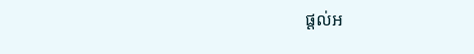ផ្ដល់អ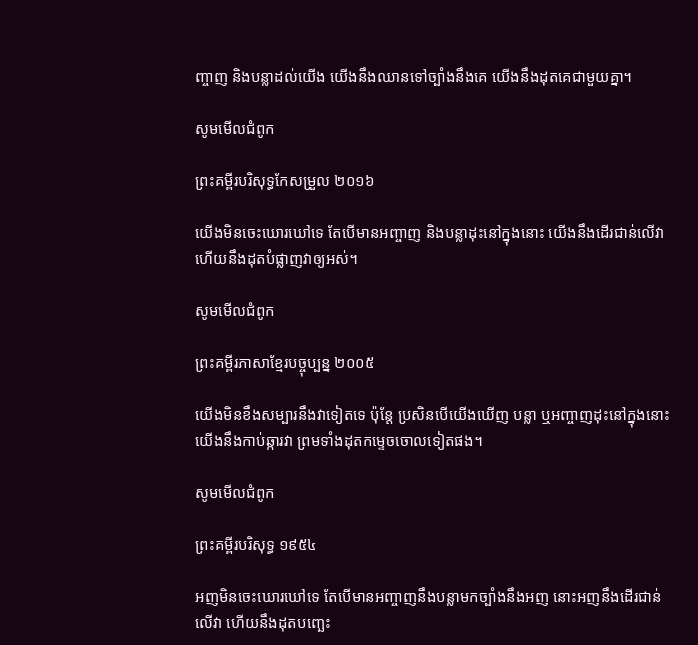ញ្ចាញ និងបន្លាដល់យើង យើងនឹងឈានទៅច្បាំងនឹងគេ យើងនឹងដុតគេជាមួយគ្នា។

សូមមើលជំពូក

ព្រះគម្ពីរបរិសុទ្ធកែសម្រួល ២០១៦

យើងមិនចេះឃោរ‌ឃៅទេ តែបើមានអញ្ចាញ និងបន្លាដុះនៅក្នុងនោះ យើងនឹងដើរជាន់លើវា ហើយនឹងដុតបំផ្លាញវាឲ្យអស់។

សូមមើលជំពូក

ព្រះគម្ពីរភាសាខ្មែរបច្ចុប្បន្ន ២០០៥

យើងមិនខឹង‌សម្បារនឹងវាទៀតទេ ប៉ុន្តែ ប្រសិនបើយើងឃើញ បន្លា ឬអញ្ចាញដុះនៅក្នុងនោះ យើងនឹងកាប់ឆ្ការវា ព្រមទាំងដុតកម្ទេចចោលទៀតផង។

សូមមើលជំពូក

ព្រះគម្ពីរបរិសុទ្ធ ១៩៥៤

អញមិនចេះឃោរ‌ឃៅទេ តែបើមានអញ្ចាញនឹងបន្លាមកច្បាំងនឹងអញ នោះអញនឹងដើរជាន់លើវា ហើយនឹងដុតបញ្ឆេះ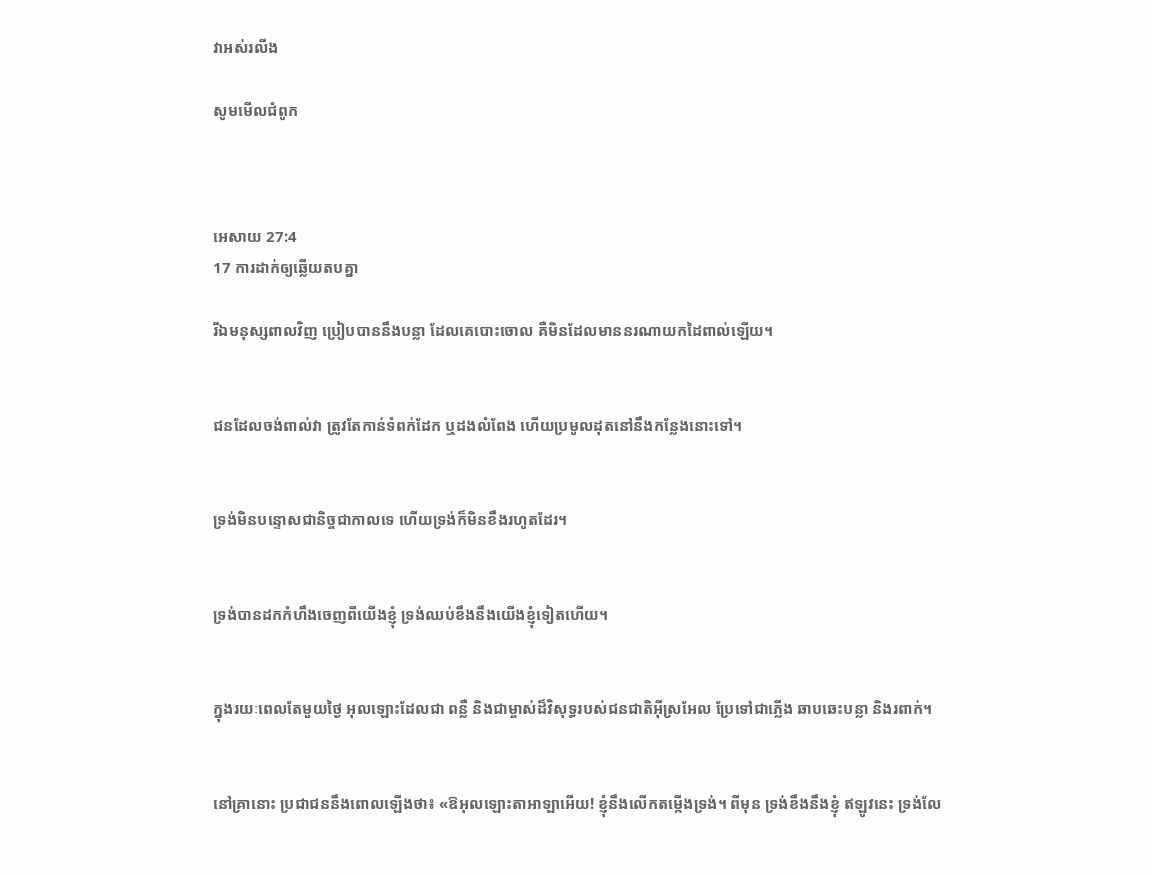វាអស់រលីង

សូមមើលជំពូក



អេសាយ 27:4
17 ការដាក់ឲ្យឆ្លើយតបគ្នា

រីឯមនុស្សពាលវិញ ប្រៀបបាននឹងបន្លា ដែលគេបោះចោល គឺមិនដែលមាននរណាយកដៃពាល់ឡើយ។


ជនដែលចង់ពាល់វា ត្រូវតែកាន់ទំពក់ដែក ឬដងលំពែង ហើយប្រមូលដុតនៅនឹងកន្លែងនោះទៅ។


ទ្រង់មិនបន្ទោសជា‌និច្ចជាកាលទេ ហើយទ្រង់ក៏មិនខឹងរហូតដែរ។


ទ្រង់បានដកកំហឹងចេញពីយើងខ្ញុំ ទ្រង់ឈប់ខឹងនឹងយើងខ្ញុំទៀតហើយ។


ក្នុងរយៈពេលតែមួយថ្ងៃ អុលឡោះដែលជា ពន្លឺ និងជាម្ចាស់ដ៏‌វិសុទ្ធរបស់ជន‌ជាតិអ៊ីស្រ‌អែល ប្រែទៅជាភ្លើង ឆាប‌ឆេះបន្លា និងរពាក់។


នៅគ្រានោះ ប្រជា‌ជននឹងពោលឡើងថា៖ «ឱអុលឡោះ‌តាអាឡាអើយ! ខ្ញុំនឹងលើកតម្កើងទ្រង់។ ពីមុន ទ្រង់ខឹងនឹងខ្ញុំ ឥឡូវនេះ ទ្រង់លែ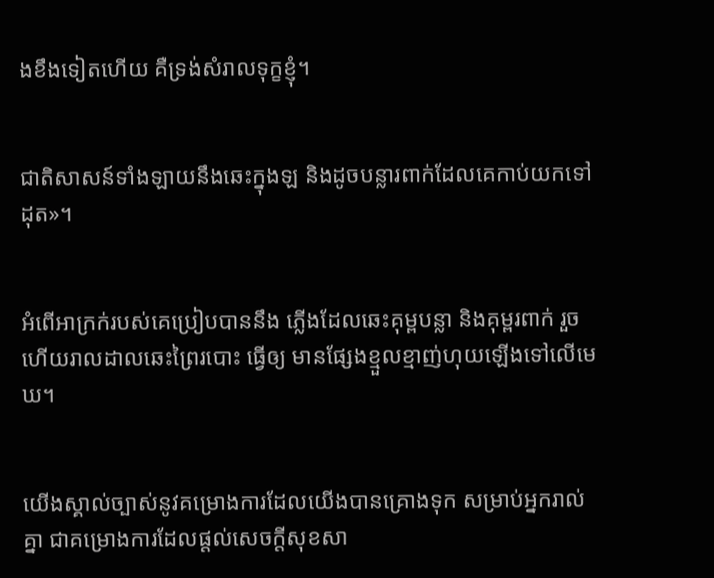ងខឹងទៀតហើយ គឺទ្រង់សំរាលទុក្ខខ្ញុំ។


ជាតិសាសន៍ទាំង‌ឡាយនឹងឆេះក្នុងឡ និងដូចបន្លារពាក់ដែលគេកាប់យកទៅដុត»។


អំពើអាក្រក់របស់គេប្រៀបបាននឹង ភ្លើងដែលឆេះគុម្ពបន្លា និងគុម្ពរពាក់ រួចហើយរាល‌ដាលឆេះព្រៃរបោះ ធ្វើឲ្យ មានផ្សែងខ្មួល‌ខ្មាញ់ហុយឡើងទៅលើមេឃ។


យើងស្គាល់ច្បាស់នូវគម្រោង‌ការដែលយើងបានគ្រោងទុក សម្រាប់អ្នករាល់គ្នា ជាគម្រោង‌ការដែលផ្ដល់សេចក្ដីសុខ‌សា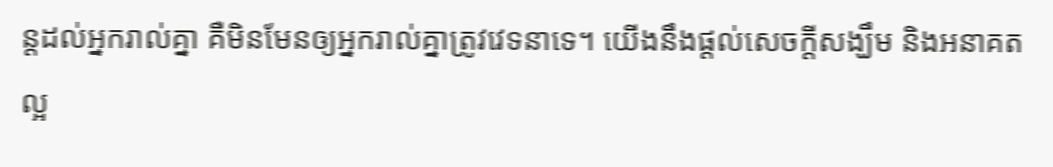ន្តដល់អ្នករាល់គ្នា គឺមិនមែនឲ្យអ្នករាល់គ្នាត្រូវវេទនាទេ។ យើងនឹងផ្ដល់សេចក្ដីសង្ឃឹម និងអនាគតល្អ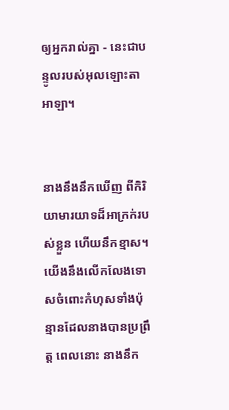ឲ្យអ្នករាល់គ្នា - នេះជាបន្ទូលរបស់អុលឡោះ‌តាអាឡា។


នាងនឹងនឹកឃើញ ពីកិរិយា‌មារយាទដ៏អាក្រក់របស់ខ្លួន ហើយនឹកខ្មាស។ យើងនឹងលើក‌លែងទោសចំពោះកំហុសទាំងប៉ុន្មានដែលនាងបានប្រព្រឹត្ត ពេលនោះ នាងនឹក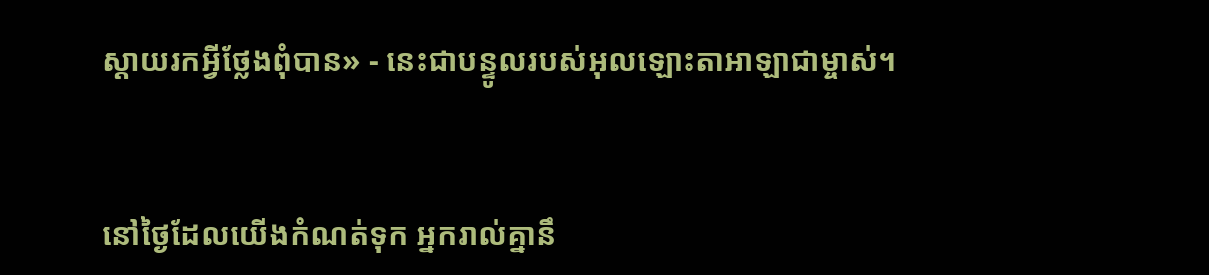ស្ដាយរកអ្វីថ្លែងពុំបាន» - នេះជាបន្ទូលរបស់អុលឡោះ‌តាអាឡាជាម្ចាស់។


នៅថ្ងៃដែលយើងកំណត់ទុក អ្នករាល់គ្នានឹ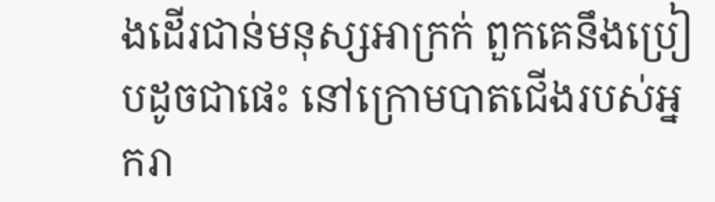ងដើរជាន់មនុស្សអាក្រក់ ពួកគេនឹងប្រៀបដូចជាផេះ នៅក្រោមបាតជើងរបស់អ្នករា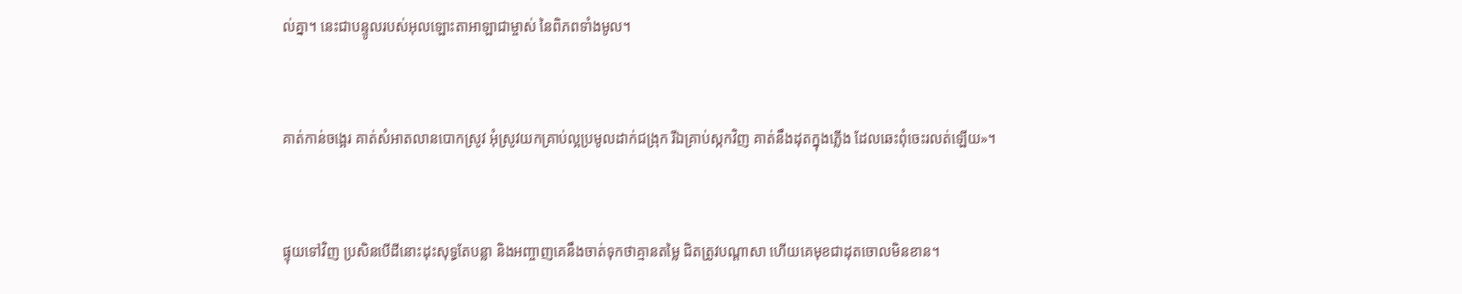ល់គ្នា។ នេះជាបន្ទូលរបស់អុលឡោះ‌តាអាឡាជាម្ចាស់ នៃពិភពទាំងមូល។


គាត់កាន់ចង្អេរ គាត់សំអាតលានបោកស្រូវ អុំស្រូវយកគ្រាប់ល្អប្រមូលដាក់ជង្រុក រីឯគ្រាប់ស្កកវិញ គាត់នឹងដុតក្នុងភ្លើង ដែលឆេះពុំចេះរលត់ឡើយ»។


ផ្ទុយទៅវិញ ប្រសិនបើដីនោះដុះសុទ្ធតែបន្លា និងអញ្ចាញគេនឹងចាត់ទុកថាគ្មានតម្លៃ ជិតត្រូវបណ្ដា‌សា ហើយគេមុខជាដុតចោលមិនខាន។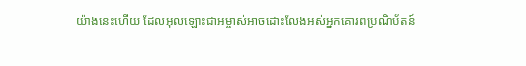យ៉ាងនេះហើយ ដែលអុលឡោះ‌ជាអម្ចាស់អាចដោះលែងអស់អ្នកគោរពប្រណិ‌ប័តន៍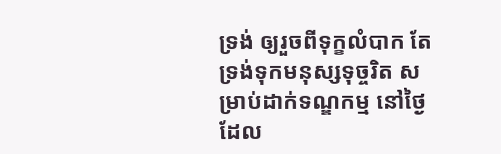ទ្រង់ ឲ្យរួចពីទុក្ខលំបាក តែទ្រង់ទុកមនុស្សទុច្ចរិត សម្រាប់ដាក់ទណ្ឌ‌កម្ម នៅថ្ងៃដែល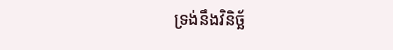ទ្រង់នឹងវិនិច្ឆ័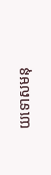យទោសមនុ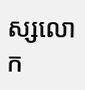ស្សលោក